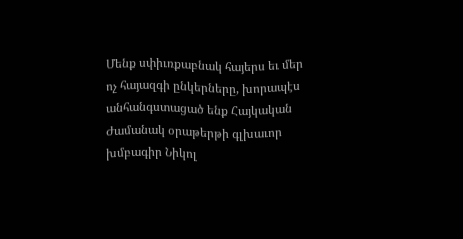Մենք սփիւռքաբնակ հայերս եւ մեր ոչ հայազգի ընկերները, խորապէս անհանգստացած ենք Հայկական Ժամանակ օրաթերթի գլխաւոր խմբագիր Նիկոլ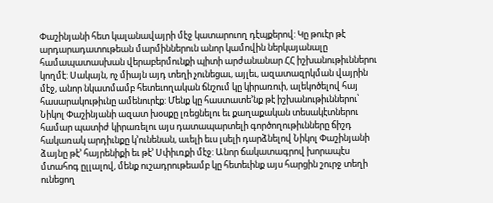Փաշինյանի հետ կալանավայրի մէջ կատարուող դէպքերով: Կը թուէր թէ արդարադատութեան մարմիններուն անոր կամովին ներկայանալը համապատասխան վերաբերմունքի պիտի արժանանար ՀՀ իշխանութիւններու կողմէ: Սակայն, ոչ միայն այդ տեղի չունեցաւ, այլեւ, ազատազրկման վայրին մէջ, անոր նկատմամբ հետեւողական ճնշում կը կիրառուի, ալեկոծելով հայ հասարակութիւնը ամենուրէք: Մենք կը հաստատե’նք թէ իշխանութիւններու՝ Նիկոլ Փաշինյանի ազատ խօսքը լռեցնելու եւ քաղաքական տեսակէտներու համար պատիժ կիրառելու այս դատապարտելի գործողութիւնները ճիշդ հակառակ արդիւնքը կ’ունենան, աւելի եւս լսելի դարձնելով Նիկոլ Փաշինյանի ձայնը թէ’ հայրենիքի եւ թէ’ Սփիւռքի մէջ: Անոր ճակատագրով խորապէս մտահոգ ըլլալով, մենք ուշադրութեամբ կը հետեւինք այս հարցին շուրջ տեղի ունեցող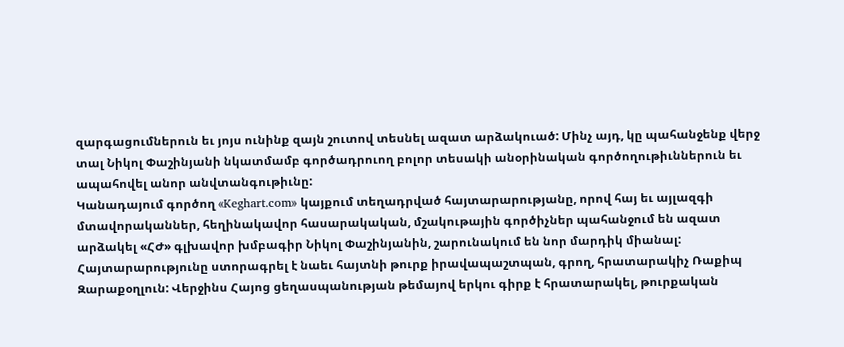զարգացումներուն եւ յոյս ունինք զայն շուտով տեսնել ազատ արձակուած: Մինչ այդ, կը պահանջենք վերջ տալ Նիկոլ Փաշինյանի նկատմամբ գործադրուող բոլոր տեսակի անօրինական գործողութիւններուն եւ ապահովել անոր անվտանգութիւնը:
Կանադայում գործող «Keghart.com» կայքում տեղադրված հայտարարությանը, որով հայ եւ այլազգի մտավորականներ, հեղինակավոր հասարակական, մշակութային գործիչներ պահանջում են ազատ արձակել «ՀԺ» գլխավոր խմբագիր Նիկոլ Փաշինյանին, շարունակում են նոր մարդիկ միանալ: Հայտարարությունը ստորագրել է նաեւ հայտնի թուրք իրավապաշտպան, գրող, հրատարակիչ Ռաքիպ Զարաքօղլուն: Վերջինս Հայոց ցեղասպանության թեմայով երկու գիրք է հրատարակել, թուրքական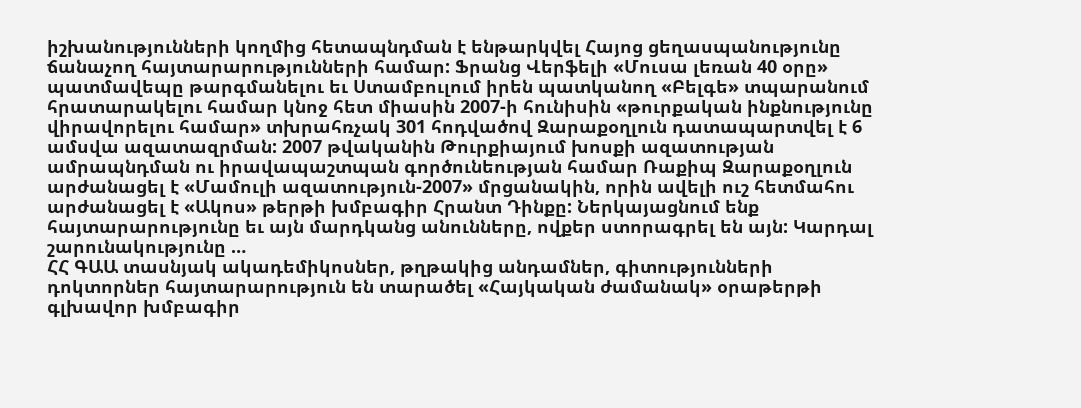իշխանությունների կողմից հետապնդման է ենթարկվել Հայոց ցեղասպանությունը ճանաչող հայտարարությունների համար: Ֆրանց Վերֆելի «Մուսա լեռան 40 օրը» պատմավեպը թարգմանելու եւ Ստամբուլում իրեն պատկանող «Բելգե» տպարանում հրատարակելու համար կնոջ հետ միասին 2007-ի հունիսին «թուրքական ինքնությունը վիրավորելու համար» տխրահռչակ 301 հոդվածով Զարաքօղլուն դատապարտվել է 6 ամսվա ազատազրման: 2007 թվականին Թուրքիայում խոսքի ազատության ամրապնդման ու իրավապաշտպան գործունեության համար Ռաքիպ Զարաքօղլուն արժանացել է «Մամուլի ազատություն-2007» մրցանակին, որին ավելի ուշ հետմահու արժանացել է «Ակոս» թերթի խմբագիր Հրանտ Դինքը: Ներկայացնում ենք հայտարարությունը եւ այն մարդկանց անունները, ովքեր ստորագրել են այն: Կարդալ շարունակությունը …
ՀՀ ԳԱԱ տասնյակ ակադեմիկոսներ, թղթակից անդամներ, գիտությունների դոկտորներ հայտարարություն են տարածել «Հայկական ժամանակ» օրաթերթի գլխավոր խմբագիր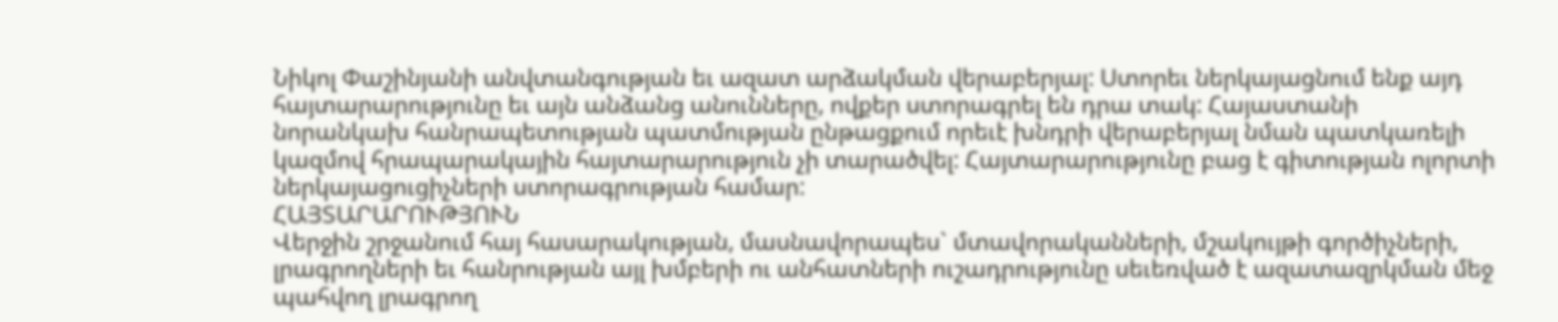Նիկոլ Փաշինյանի անվտանգության եւ ազատ արձակման վերաբերյալ: Ստորեւ ներկայացնում ենք այդ հայտարարությունը եւ այն անձանց անունները, ովքեր ստորագրել են դրա տակ: Հայաստանի նորանկախ հանրապետության պատմության ընթացքում որեւէ խնդրի վերաբերյալ նման պատկառելի կազմով հրապարակային հայտարարություն չի տարածվել: Հայտարարությունը բաց է գիտության ոլորտի ներկայացուցիչների ստորագրության համար:
ՀԱՅՏԱՐԱՐՈՒԹՅՈՒՆ
Վերջին շրջանում հայ հասարակության, մասնավորապես` մտավորականների, մշակույթի գործիչների, լրագրողների եւ հանրության այլ խմբերի ու անհատների ուշադրությունը սեւեռված է ազատազրկման մեջ պահվող լրագրող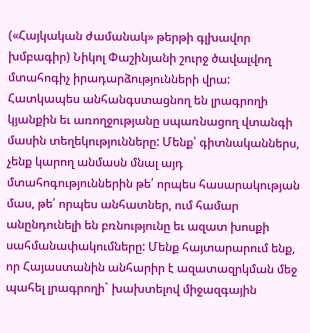(«Հայկական ժամանակ» թերթի գլխավոր խմբագիր) Նիկոլ Փաշինյանի շուրջ ծավալվող մտահոգիչ իրադարձությունների վրա: Հատկապես անհանգստացնող են լրագրողի կյանքին եւ առողջությանը սպառնացող վտանգի մասին տեղեկությունները: Մենք՝ գիտնականներս, չենք կարող անմասն մնալ այդ մտահոգություններին թե՛ որպես հասարակության մաս, թե՛ որպես անհատներ, ում համար անընդունելի են բռնությունը եւ ազատ խոսքի սահմանափակումները: Մենք հայտարարում ենք, որ Հայաստանին անհարիր է ազատազրկման մեջ պահել լրագրողի` խախտելով միջազգային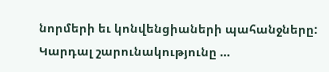նորմերի եւ կոնվենցիաների պահանջները: Կարդալ շարունակությունը …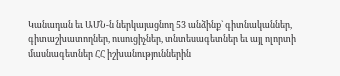Կանադան եւ ԱՄՆ-ն ներկայացնող 53 անձինք` գիտնականներ, գիտաշխատողներ, ուսուցիչներ, տնտեսագետներ եւ այլ ոլորտի մասնագետներ ՀՀ իշխանություններին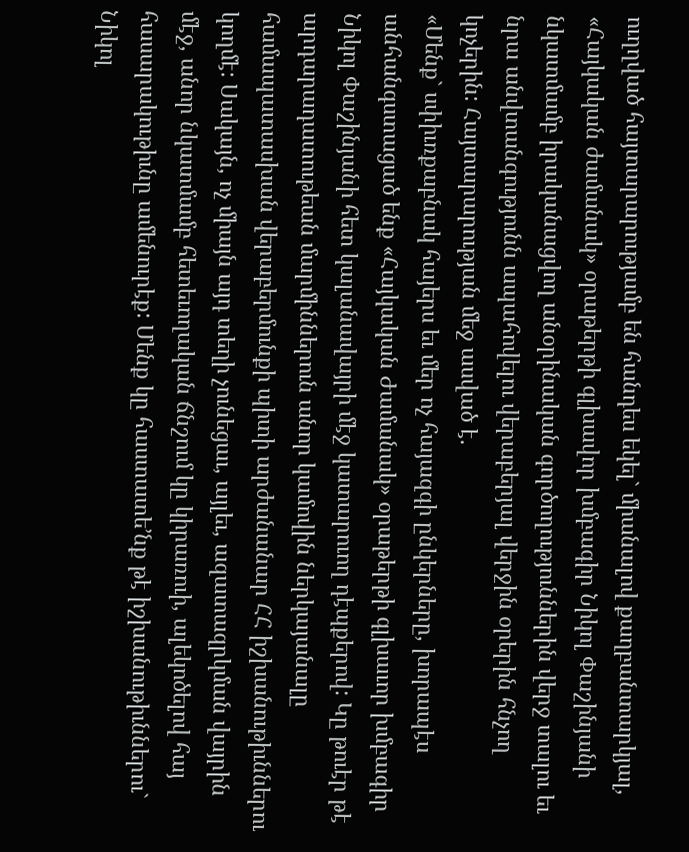ուղղված հայտարարությամբ են հանդես եկել` միանալով քաղբանտարկյալ, «Հայկական ժամանակ» օրաթերթի գլխավոր խմբագիր Նիկոլ Փաշինյանի նկատմամբ իրականացվող անօրինական գործողություններին վերջ տալու եւ նրա անվտանգությունն ապահովելու վերաբերյալ վերջին օրերին հնչող կոչերին: Հայտարարության մեջ ասված է.
«Մենք` սփիւռքաբնակ հայերս եւ մեր ոչ հայազգի ընկերները, խորապէս անհանգստացած ենք «Հայկական Ժամանակ» օրաթերթի գլխաւոր խմբագիր Նիկոլ Փաշինյանի հետ կալանավայրի մէջ կատարուող դէպքերով: Կը թուէր թէ արդարադատութեան մարմիններուն անոր կամովին ներկայանալը համապատասխան վերաբերմունքի պիտի արժանանար ՀՀ իշխանութիւններու կողմէ: Սակայն, ոչ միայն այդ տեղի չունեցաւ, այլեւ, ազատազրկման վայրին մէջ, անոր նկատմամբ հետեւողական ճնշում կը կիրառուի, ալեկոծելով հայ հասարակութիւնը ամենուրէք: Մենք կը հաստատե՚նք թէ իշխանութիւններու` Նիկոլ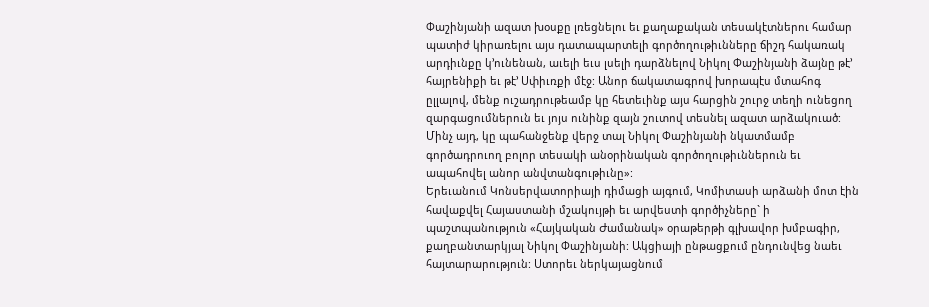Փաշինյանի ազատ խօսքը լռեցնելու եւ քաղաքական տեսակէտներու համար պատիժ կիրառելու այս դատապարտելի գործողութիւնները ճիշդ հակառակ արդիւնքը կ՚ունենան, աւելի եւս լսելի դարձնելով Նիկոլ Փաշինյանի ձայնը թէ՚ հայրենիքի եւ թէ՚ Սփիւռքի մէջ: Անոր ճակատագրով խորապէս մտահոգ ըլլալով, մենք ուշադրութեամբ կը հետեւինք այս հարցին շուրջ տեղի ունեցող զարգացումներուն եւ յոյս ունինք զայն շուտով տեսնել ազատ արձակուած: Մինչ այդ, կը պահանջենք վերջ տալ Նիկոլ Փաշինյանի նկատմամբ գործադրուող բոլոր տեսակի անօրինական գործողութիւններուն եւ ապահովել անոր անվտանգութիւնը»:
Երեւանում Կոնսերվատորիայի դիմացի այգում, Կոմիտասի արձանի մոտ էին հավաքվել Հայաստանի մշակույթի եւ արվեստի գործիչները` ի պաշտպանություն «Հայկական Ժամանակ» օրաթերթի գլխավոր խմբագիր, քաղբանտարկյալ Նիկոլ Փաշինյանի: Ակցիայի ընթացքում ընդունվեց նաեւ հայտարարություն: Ստորեւ ներկայացնում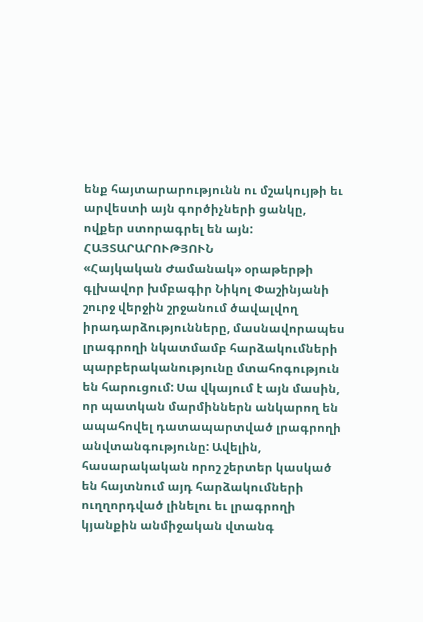ենք հայտարարությունն ու մշակույթի եւ արվեստի այն գործիչների ցանկը, ովքեր ստորագրել են այն:
ՀԱՅՏԱՐԱՐՈՒԹՅՈՒՆ
«Հայկական Ժամանակ» օրաթերթի գլխավոր խմբագիր Նիկոլ Փաշինյանի շուրջ վերջին շրջանում ծավալվող իրադարձությունները, մասնավորապես լրագրողի նկատմամբ հարձակումների պարբերականությունը մտահոգություն են հարուցում: Սա վկայում է այն մասին, որ պատկան մարմիններն անկարող են ապահովել դատապարտված լրագրողի անվտանգությունը: Ավելին, հասարակական որոշ շերտեր կասկած են հայտնում այդ հարձակումների ուղղորդված լինելու եւ լրագրողի կյանքին անմիջական վտանգ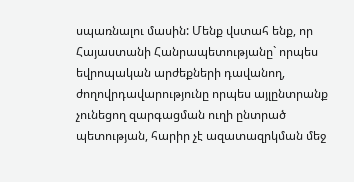սպառնալու մասին: Մենք վստահ ենք, որ Հայաստանի Հանրապետությանը` որպես եվրոպական արժեքների դավանող, ժողովրդավարությունը որպես այլընտրանք չունեցող զարգացման ուղի ընտրած պետության, հարիր չէ ազատազրկման մեջ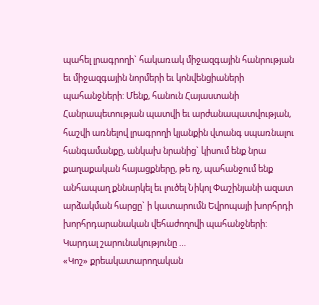պահել լրագրողի` հակառակ միջազգային հանրության եւ միջազգային նորմերի եւ կոնվենցիաների պահանջների: Մենք, հանուն Հայաստանի Հանրապետության պատվի եւ արժանապատվության, հաշվի առնելով լրագրողի կյանքին վտանգ սպառնալու հանգամանքը, անկախ նրանից` կիսում ենք նրա քաղաքական հայացքները, թե ոչ, պահանջում ենք անհապաղ քննարկել եւ լուծել Նիկոլ Փաշինյանի ազատ արձակման հարցը` ի կատարումն Եվրոպայի խորհրդի խորհրդարանական վեհաժողովի պահանջների: Կարդալ շարունակությունը …
«Կոշ» քրեակատարողական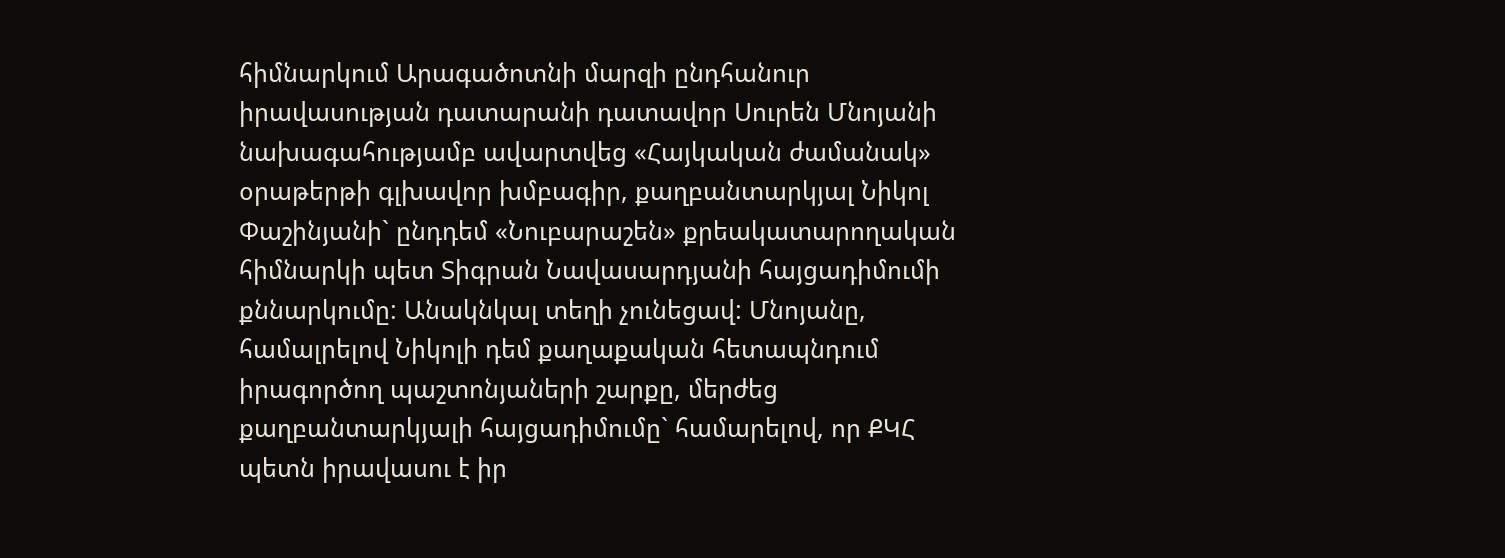հիմնարկում Արագածոտնի մարզի ընդհանուր իրավասության դատարանի դատավոր Սուրեն Մնոյանի նախագահությամբ ավարտվեց «Հայկական ժամանակ» օրաթերթի գլխավոր խմբագիր, քաղբանտարկյալ Նիկոլ Փաշինյանի` ընդդեմ «Նուբարաշեն» քրեակատարողական հիմնարկի պետ Տիգրան Նավասարդյանի հայցադիմումի քննարկումը: Անակնկալ տեղի չունեցավ: Մնոյանը, համալրելով Նիկոլի դեմ քաղաքական հետապնդում իրագործող պաշտոնյաների շարքը, մերժեց քաղբանտարկյալի հայցադիմումը` համարելով, որ ՔԿՀ պետն իրավասու է իր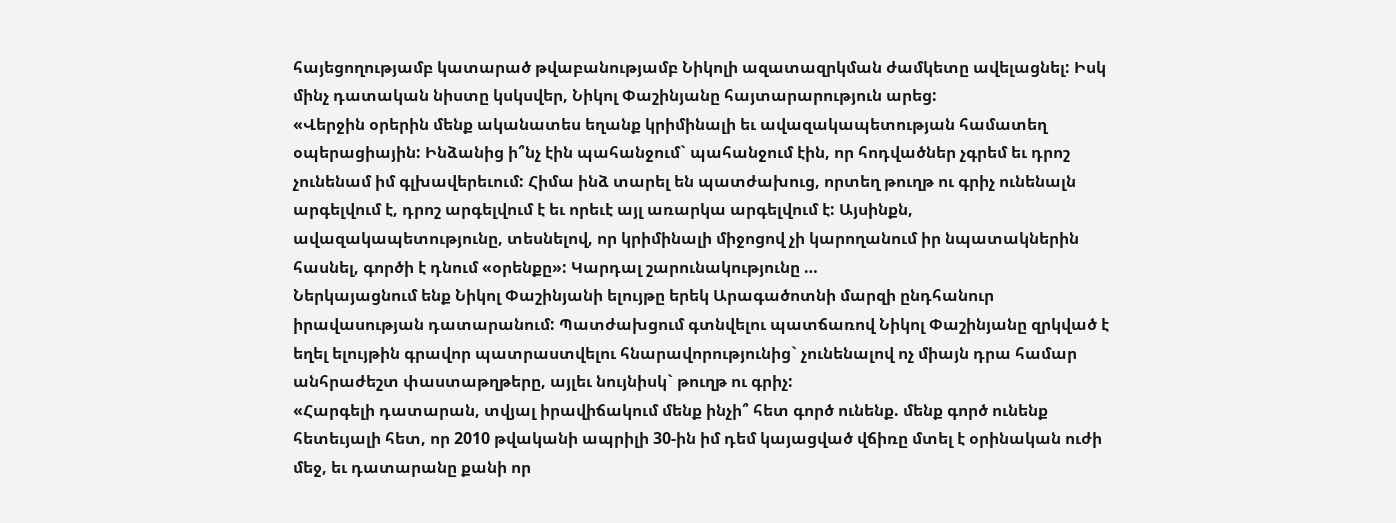հայեցողությամբ կատարած թվաբանությամբ Նիկոլի ազատազրկման ժամկետը ավելացնել: Իսկ մինչ դատական նիստը կսկսվեր, Նիկոլ Փաշինյանը հայտարարություն արեց:
«Վերջին օրերին մենք ականատես եղանք կրիմինալի եւ ավազակապետության համատեղ օպերացիային: Ինձանից ի՞նչ էին պահանջում` պահանջում էին, որ հոդվածներ չգրեմ եւ դրոշ չունենամ իմ գլխավերեւում: Հիմա ինձ տարել են պատժախուց, որտեղ թուղթ ու գրիչ ունենալն արգելվում է, դրոշ արգելվում է եւ որեւէ այլ առարկա արգելվում է: Այսինքն, ավազակապետությունը, տեսնելով, որ կրիմինալի միջոցով չի կարողանում իր նպատակներին հասնել, գործի է դնում «օրենքը»: Կարդալ շարունակությունը …
Ներկայացնում ենք Նիկոլ Փաշինյանի ելույթը երեկ Արագածոտնի մարզի ընդհանուր իրավասության դատարանում: Պատժախցում գտնվելու պատճառով Նիկոլ Փաշինյանը զրկված է եղել ելույթին գրավոր պատրաստվելու հնարավորությունից` չունենալով ոչ միայն դրա համար անհրաժեշտ փաստաթղթերը, այլեւ նույնիսկ` թուղթ ու գրիչ:
«Հարգելի դատարան, տվյալ իրավիճակում մենք ինչի՞ հետ գործ ունենք. մենք գործ ունենք հետեւյալի հետ, որ 2010 թվականի ապրիլի 30-ին իմ դեմ կայացված վճիռը մտել է օրինական ուժի մեջ, եւ դատարանը քանի որ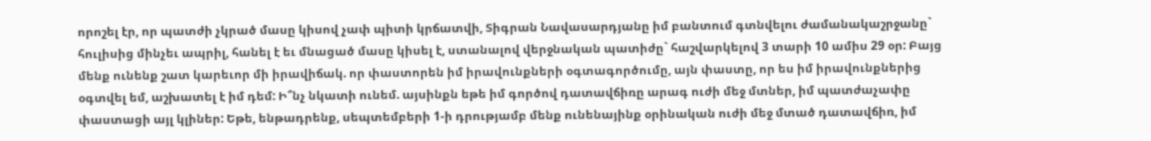որոշել էր, որ պատժի չկրած մասը կիսով չափ պիտի կրճատվի, Տիգրան Նավասարդյանը իմ բանտում գտնվելու ժամանակաշրջանը` հուլիսից մինչեւ ապրիլ, հանել է եւ մնացած մասը կիսել է, ստանալով վերջնական պատիժը` հաշվարկելով 3 տարի 10 ամիս 29 օր: Բայց մենք ունենք շատ կարեւոր մի իրավիճակ. որ փաստորեն իմ իրավունքների օգտագործումը, այն փաստը, որ ես իմ իրավունքներից օգտվել եմ, աշխատել է իմ դեմ: Ի՞նչ նկատի ունեմ. այսինքն եթե իմ գործով դատավճիռը արագ ուժի մեջ մտներ, իմ պատժաչափը փաստացի այլ կլիներ: Եթե, ենթադրենք, սեպտեմբերի 1-ի դրությամբ մենք ունենայինք օրինական ուժի մեջ մտած դատավճիռ, իմ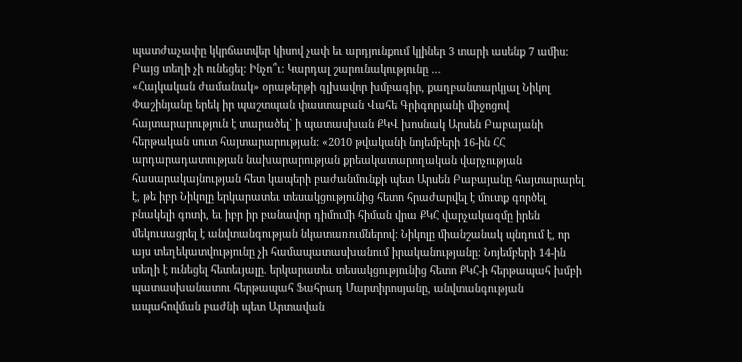պատժաչափը կկրճատվեր կիսով չափ եւ արդյունքում կլիներ 3 տարի ասենք 7 ամիս: Բայց տեղի չի ունեցել: Ինչո՞ւ: Կարդալ շարունակությունը …
«Հայկական ժամանակ» օրաթերթի գլխավոր խմբագիր, քաղբանտարկյալ Նիկոլ Փաշինյանը երեկ իր պաշտպան փաստաբան Վահե Գրիգորյանի միջոցով հայտարարություն է տարածել` ի պատասխան ՔԿՎ խոսնակ Արսեն Բաբայանի հերթական սուտ հայտարարության: «2010 թվականի նոյեմբերի 16-ին ՀՀ արդարադատության նախարարության քրեակատարողական վարչության հասարակայնության հետ կապերի բաժանմունքի պետ Արսեն Բաբայանը հայտարարել է, թե իբր Նիկոլը երկարատեւ տեսակցությունից հետո հրաժարվել է մուտք գործել բնակելի գոտի, եւ իբր իր բանավոր դիմումի հիման վրա ՔԿՀ վարչակազմը իրեն մեկուսացրել է անվտանգության նկատառումներով: Նիկոլը միանշանակ պնդում է, որ այս տեղեկատվությունը չի համապատասխանում իրականությանը: Նոյեմբերի 14-ին տեղի է ունեցել հետեւյալը. երկարատեւ տեսակցությունից հետո ՔԿՀ-ի հերթապահ խմբի պատասխանատու հերթապահ Ֆահրադ Մարտիրոսյանը, անվտանգության ապահովման բաժնի պետ Արտավան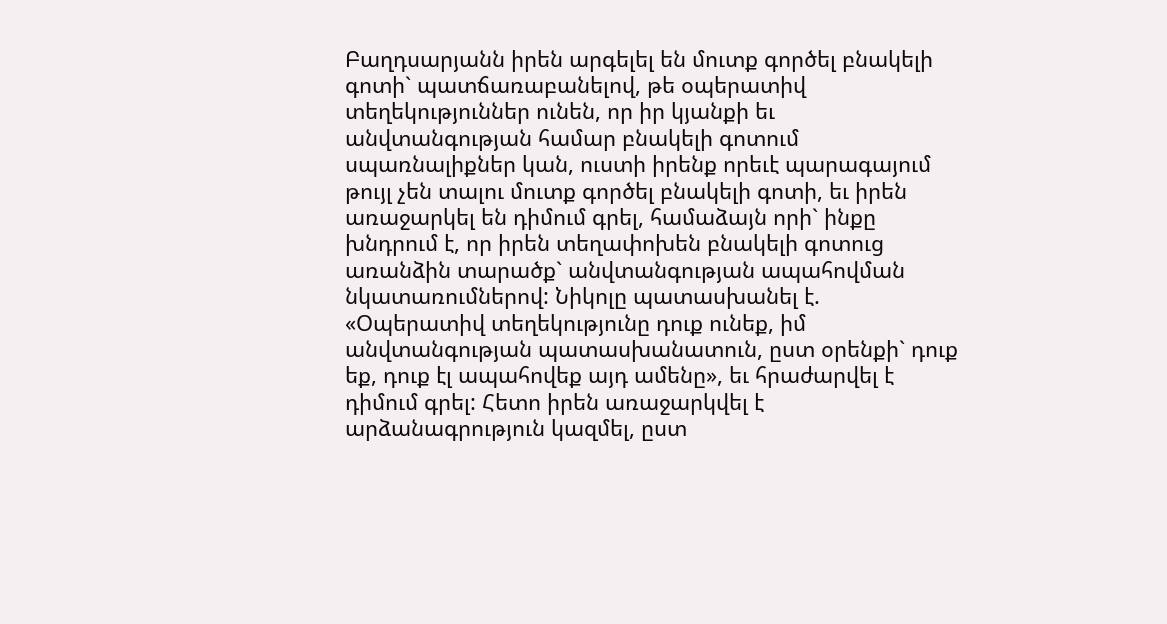Բաղդսարյանն իրեն արգելել են մուտք գործել բնակելի գոտի` պատճառաբանելով, թե օպերատիվ տեղեկություններ ունեն, որ իր կյանքի եւ անվտանգության համար բնակելի գոտում սպառնալիքներ կան, ուստի իրենք որեւէ պարագայում թույլ չեն տալու մուտք գործել բնակելի գոտի, եւ իրեն առաջարկել են դիմում գրել, համաձայն որի` ինքը խնդրում է, որ իրեն տեղափոխեն բնակելի գոտուց առանձին տարածք` անվտանգության ապահովման նկատառումներով: Նիկոլը պատասխանել է. «Օպերատիվ տեղեկությունը դուք ունեք, իմ անվտանգության պատասխանատուն, ըստ օրենքի` դուք եք, դուք էլ ապահովեք այդ ամենը», եւ հրաժարվել է դիմում գրել: Հետո իրեն առաջարկվել է արձանագրություն կազմել, ըստ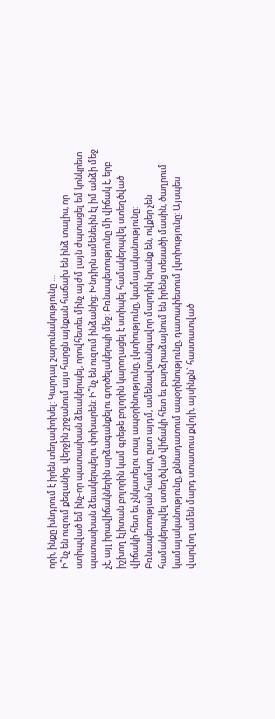որի, ինքը խնդրում է իրեն տեղափոխել: Կարդալ շարունակությունը …
Ի՞նչ են ուզում քեզանից. վերջին շրջանում այս հարցն այնքան հաճախ են ինձ տալիս, որ ստիպված եմ ինչ-որ պատասխան ձեւակերպել, որովհետեւ մինչ այժմ լայն ժպտացել եմ կոնկրետ պատասխան ձեւակերպելու փոխարեն: Ի՞նչ են ուզում ինձանից: Խնդիրն ամենեւին էլ իմ անձի մեջ չէ, այլ իրավիճակներին արձագանքելու գործելակերպի մեջ: Բռնապետությունը մի վիճակ է, երբ իշխող էլիտան բոլորին կամ գրեթե բոլորին կարողացել է ստիպել համակերպվել ստեղծված վիճակի հետ եւ չնկատելու տալ ապօրինությունը, լկտիությունը, կամայականությունը: Բռնապետության համար, ըստ այդմ, ամենավտանգավոր մարդիկ նրանք են, ովքեր չեն համակերպվել ստեղծված վիճակի հետ եւ բարձրաձայնում են իրենց տեսածի մասին, ծաղրում կամայականությունը, քննադատում ապօրինությունը, դատափետում լկտիությունը: Այսպես վարվող ամեն մարդ ստատուս քվոյի, այսինքն` հաստատված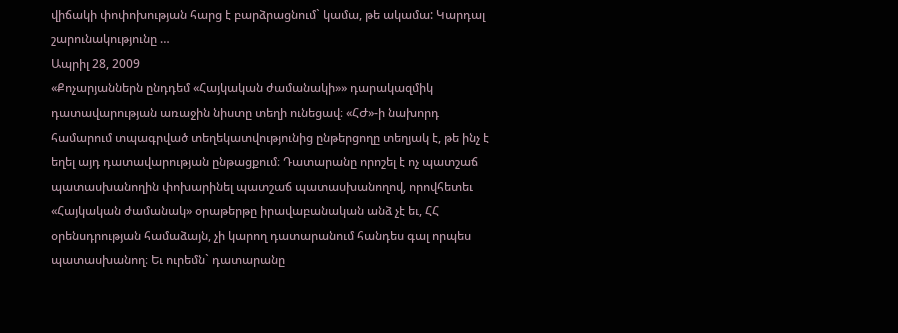վիճակի փոփոխության հարց է բարձրացնում` կամա, թե ակամա: Կարդալ շարունակությունը …
Ապրիլ 28, 2009
«Քոչարյաններն ընդդեմ «Հայկական ժամանակի»» դարակազմիկ դատավարության առաջին նիստը տեղի ունեցավ։ «ՀԺ»-ի նախորդ համարում տպագրված տեղեկատվությունից ընթերցողը տեղյակ է, թե ինչ է եղել այդ դատավարության ընթացքում։ Դատարանը որոշել է ոչ պատշաճ պատասխանողին փոխարինել պատշաճ պատասխանողով, որովհետեւ «Հայկական ժամանակ» օրաթերթը իրավաբանական անձ չէ եւ, ՀՀ օրենսդրության համաձայն, չի կարող դատարանում հանդես գալ որպես պատասխանող։ Եւ ուրեմն` դատարանը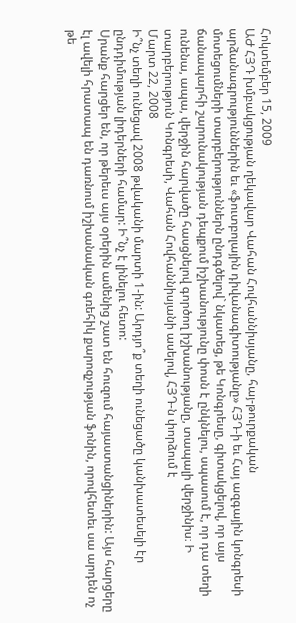Հոկտեմբեր 15, 2009
ԱԺ ՀՅԴ խմբակցության ղեկավար Վահան Հովհաննիսյանը, հայ-թուրքական արձանագրություններին եւ «ֆուտբոլային դիվանագիտությանը» ՀՅԴ-ի եւ Հայ ազգային կոնգրեսի մոտեցումների տարբերություններն ընդգծելով` նկատեց, թե Կոնգրեսը, գիտակցելով, որ այս ճանապարհի շարունակության դեպքում իշխանությունը փոսն է ընկնելու, սպասում է, որ դա տեղի ունենա, ապա, վերջին հարվածը հասցնելով գործող իշխանությանը, տապալի վերջինիս։ Ի տարբերություն Կոնգրեսի, Վահան Հովհաննիսյանի ասելով, ՀՅԴ-ն փորձում է
Մարտ 22, 2008
Ի՞նչ տեղի ունեցավ 2008 թվականի մարտի 1-ին: Արդյո՞ք տեղի ունեցածը կանխատեսելի էր ընդդիմության լիդերների համար: Ի՞նչ է լինելու հետո:
Սրանք հարցեր են, որ թերեւս այս օրերին ամենից շատ են հուզում հայաստանցիներին: Այս հարցերը էլ ավելի հրատապ են դառնում իշխանական գռեհիկ քարոզչության ֆոնին, որովհետեւ սա արդեն ոչ թե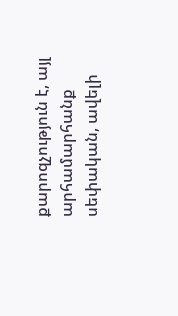քարոզչություն է, այլ արհամարհանք սեփական, ավելի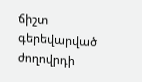ճիշտ գերեվարված ժողովրդի